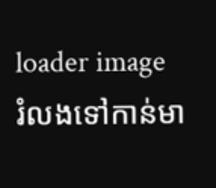loader image
រំលងទៅកាន់មា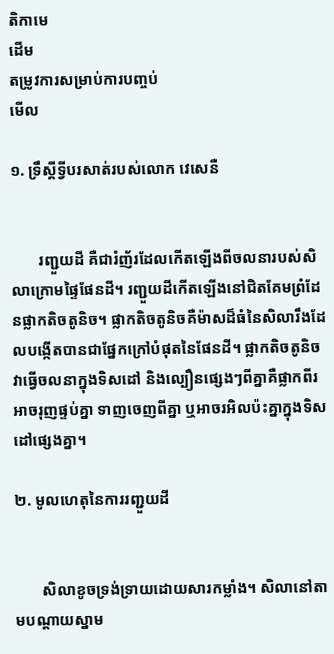តិកាមេ
ដើម
តម្រូវការសម្រាប់ការបញ្ចប់
មើល

១. ទ្រឹស្តីទ្វីបរសាត់របស់លោក វេសេនឺ


       រញ្ជួយដី គឺជារំញ័រដែលកើតឡើងពីចលនារបស់សិលាក្រោមផ្ទៃផែនដី។ រញ្ជួយដីកើតឡើងនៅជិតគែមព្រំដែនផ្លាកតិចតូនិច។ ផ្លាកតិចតូនិចគឺម៉ាសដ៏ធំនៃសិលារឹងដែលបង្កើតបានជាផ្នែកក្រៅបំផុតនៃផែនដី។ ផ្លាកតិចតូនិច វាធ្វើចលនាក្នុងទិសដៅ និងល្បឿនផ្សេងៗពីគ្នាគឺផ្លាកពីរអាចរុញផ្ទប់គ្នា ទាញចេញពីគ្នា ឬអាចរអិលប៉ះគ្នាក្នុងទិសដៅផ្សេងគ្នា។

២. មូលហេតុនៃការរញ្ជួយដី


       សិលាខូចទ្រង់ទ្រាយដោយសារកម្លាំង។ សិលានៅតាមបណ្ដាយស្នាម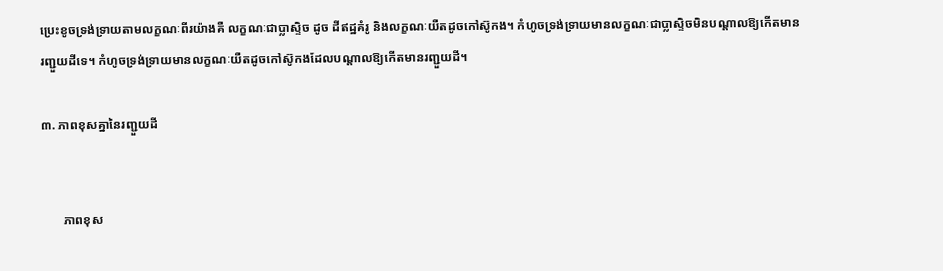ប្រេះខូចទ្រង់ទ្រាយតាមលក្ខណៈពីរយ៉ាងគឺ លក្ខណៈជាប្លាស្ទិច ដូច ដីឥដ្ឋគំរូ និងលក្ខណៈយឺតដូចកៅស៊ូកង។ កំហូចទ្រង់ទ្រាយមានលក្ខណៈជាប្លាស្ទិចមិនបណ្ដាលឱ្យកើតមានរញ្ជួយដីទេ។ កំហូចទ្រង់ទ្រាយមានលក្ខណៈយឺតដូចកៅស៊ូកងដែលបណ្តាលឱ្យកើតមានរញ្ជួយដី។

៣. ភាពខុសគ្នានៃរញ្ជួយដី


       ភាពខុស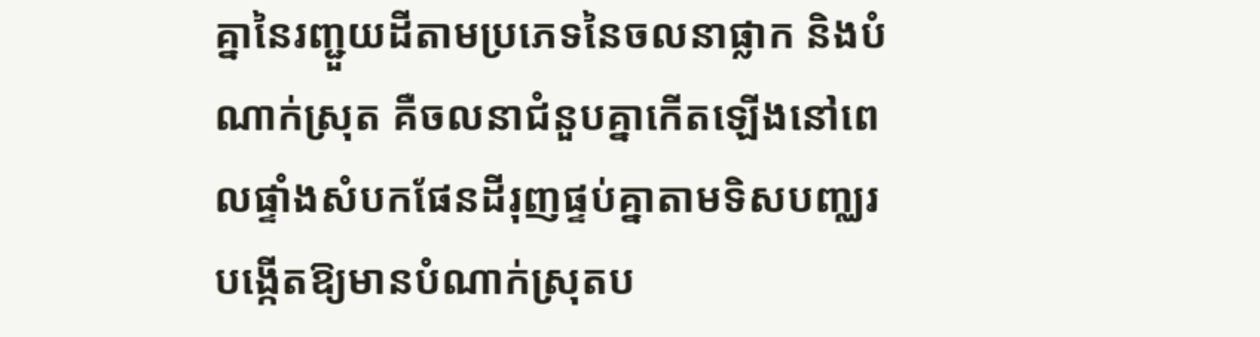គ្នានៃរញ្ជួយដីតាមប្រភេទនៃចលនាផ្លាក និងបំណាក់ស្រុត គឺចលនាជំនួបគ្នាកើតឡើងនៅពេលផ្ទាំងសំបកផែនដីរុញផ្ទប់គ្នាតាមទិសបញ្ឈរបង្កើតឱ្យមានបំណាក់ស្រុតប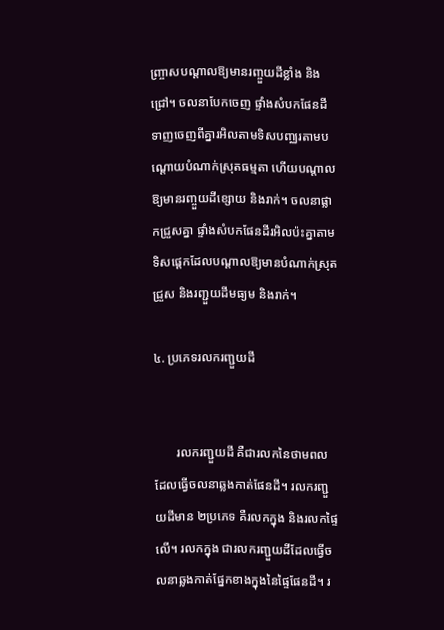ញ្ច្រាសបណ្ដាលឱ្យមានរញ្ចួយដីខ្លាំង និងជ្រៅ។ ចលនាបែកចេញ ផ្ទាំងសំបកផែនដីទាញចេញពីគ្នារអិលតាមទិសបញ្ឈរតាមបណ្ដោយបំណាក់ស្រុតធម្មតា ហើយបណ្ដាលឱ្យមានរញ្ចួយដីខ្សោយ និងរាក់។ ចលនាផ្លាកជ្រួសគ្នា ផ្ទាំងសំបកផែនដីរអិលប៉ះគ្នាតាមទិសផ្ដេកដែលបណ្ដាលឱ្យមានបំណាក់ស្រុតជ្រួស និងរញ្ជួយដីមធ្យម និងរាក់។

៤. ប្រភេទរលករញ្ជួយដី


       រលករញ្ជួយដី គឺជារលកនៃថាមពលដែលធ្វើចលនាឆ្លងកាត់ផែនដី។ រលករញ្ជួយដីមាន ២ប្រភេទ គឺរលកក្នុង និងរលកផ្ទៃលើ។ រលកក្នុង ជារលករញ្ជួយដីដែលធ្វើចលនាឆ្លងកាត់ផ្នែកខាងក្នុងនៃផ្ទៃផែនដី។ រ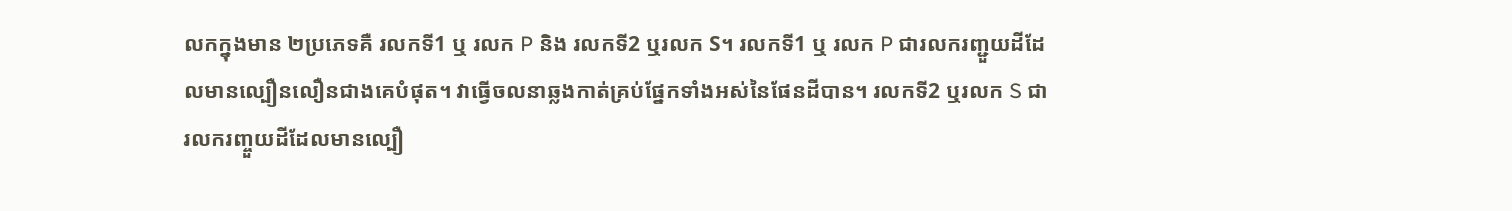លកក្នុងមាន ២ប្រភេទគឺ រលកទី1 ឬ រលក P និង រលកទី2 ឬរលក S។ រលកទី1 ឬ រលក P ជារលករញ្ជួយដីដែលមានល្បឿនលឿនជាងគេបំផុត។ វាធ្វើចលនាឆ្លងកាត់គ្រប់ផ្នែកទាំងអស់នៃផែនដីបាន។ រលកទី2 ឬរលក S ជារលករញ្ចួយដីដែលមានល្បឿ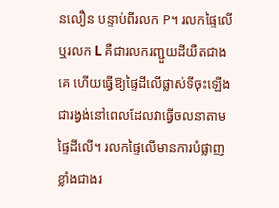នលឿន បន្ទាប់ពីរលក P។ រលកផ្ទៃលើ ឬរលក L គឺជារលករញ្ជួយដីយឺតជាងគេ ហើយធ្វើឱ្យផ្ទៃដីលើផ្លាស់ទីចុះឡើងជារង្វង់នៅពេលដែលវាធ្វើចលនាតាមផ្ទៃដីលើ។ រលកផ្ទៃលើមានការបំផ្លាញខ្លាំងជាងរ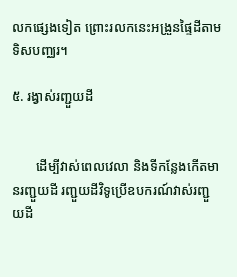លកផ្សេងទៀត ព្រោះរលកនេះអង្រួនផ្ទៃដីតាមទិសបញ្ឈរ។

៥. រង្វាស់រញ្ជួយដី


       ដើម្បីវាស់ពេលវេលា និងទីកន្លែងកើតមានរញ្ជួយដី រញ្ជួយដីវិទូប្រើឧបករណ៍វាស់រញ្ជួយដី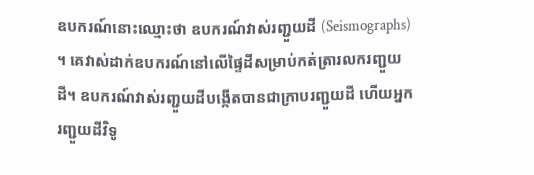ឧបករណ៍នោះឈ្មោះថា ឧបករណ៍វាស់រញ្ជួយដី (Seismographs) ។ គេវាស់ដាក់ឧបករណ៍នៅលើផ្ទៃដីសម្រាប់កត់ត្រារលករញ្ជួយដី។ ឧបករណ៍វាស់រញ្ជួយដីបង្កើតបានជាក្រាបរញ្ជួយដី ហើយអ្នករញ្ជួយដីវិទូ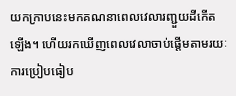យកក្រាបនេះមកគណនាពេលវេលារញ្ជួយដីកើតឡើង។ ហើយរកឃើញពេលវេលាចាប់ផ្ដើមតាមរយៈការប្រៀបធៀប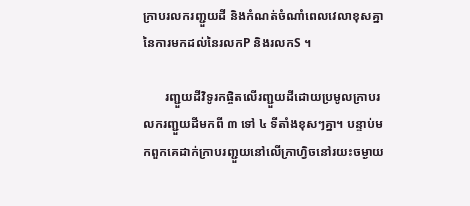ក្រាបរលករញ្ជួយដី និងកំណត់ចំណាំពេលវេលាខុសគ្នានៃការមកដល់នៃរលកP និងរលកS ។

       រញ្ជួយដីវិទូរកផ្ចិតលើរញ្ជួយដីដោយប្រមូលក្រាបរលករញ្ជួយដីមកពី ៣ ទៅ ៤ ទីតាំងខុសៗគ្នា។ បន្ទាប់មកពួកគេដាក់ក្រាបរញ្ជួយនៅលើក្រាហ្វិចនៅរយះចម្ងាយ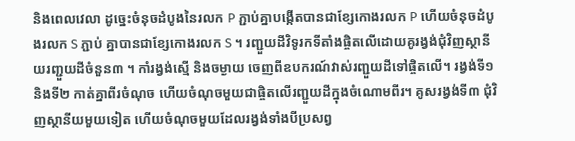និងពេលវេលា ដូច្នេះចំនុចដំបូងនៃរលក P ភ្ជាប់គ្នាបង្កើតបានជាខ្សែកោងរលក P ហើយចំនុចដំបូងរលក S ភ្ជាប់ គ្នាបានជាខ្សែកោងរលក S ។ រញ្ជួយដីវិទូរកទីតាំងផ្ចិតលើដោយគូរង្វង់ជុំវិញស្ថានីយរញ្ជួយដីចំនួន៣ ។ កាំរង្វង់ស្មើ និងចម្ងាយ ចេញពីឧបករណ៍វាស់រញ្ជួយដីទៅផ្ចិតលើ។ រង្វង់ទី១ និងទី២ កាត់គ្នាពីរចំណុច ហើយចំណុចមួយជាផ្ចិតលើរញ្ជួយដីក្នុងចំណោមពីរ។ គូសរង្វង់ទី៣ ជុំវិញស្ថានីយមួយទៀត ហើយចំណុចមួយដែលរង្វង់ទាំងបីប្រសព្វ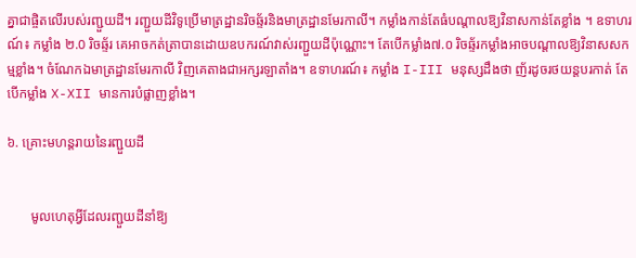គ្នាជាផ្ចិតលើរបស់រញ្ជួយដី។ រញ្ជួយដីវិទូប្រើមាត្រដ្ឋានរិចឆ្ទ័រនិងមាត្រដ្ឋានមែរកាលី។ កម្លាំងកាន់តែធំបណ្ដាលឱ្យវិនាសកាន់តែខ្លាំង ។ ឧទាហរណ៍៖ កម្លាំង ២.0 រិចឆ្ទ័រ គេអាចកត់ត្រាបានដោយឧបករណ៍វាស់រញ្ជួយដីប៉ុណ្ណោះ។ តែបើកម្លាំង៧.០ រិចឆ្ទ័រកម្លាំងអាចបណ្ដាលឱ្យវិនាសសកម្មខ្លាំង។ ចំណែកឯមាត្រដ្ឋានមែរកាលី វិញគេតាងជាអក្សរឡាតាំង។ ឧទាហរណ៍៖ កម្លាំង I-III មនុស្សដឹងថា ញ័រដូចរថយន្តបរកាត់ តែបើកម្លាំង X-XII មានការបំផ្លាញខ្លាំង។

៦. គ្រោះមហន្តរាយនៃរញ្ជួយដី


       មូលហេតុអ្វីដែលរញ្ជួយដីនាំឱ្យ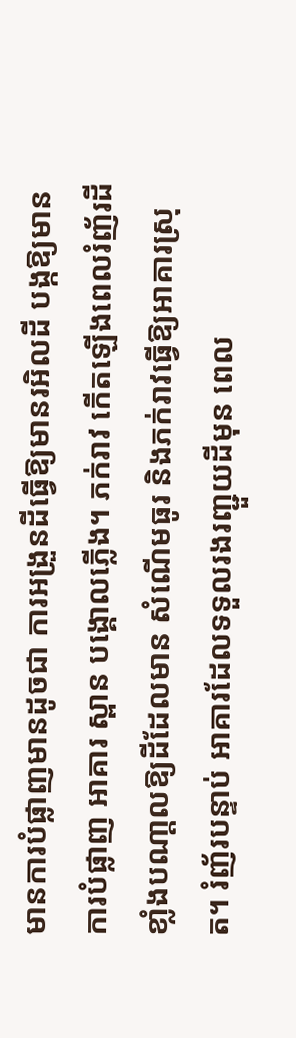មានការបំផ្លាញមានដូចជា ការអង្រួនដីធ្វើឱ្យមានរអិលដី បង្កឱ្យមានការបំផ្លាញ អាគារ ស្ពាន បង្គោលភ្លើង។ ភក់រាវ កើតឡើងពេលរំញ័រដីខាំ្លងបណា្តលឱ្យដីដែលមាន សំណើមធូរ និងភក់រាវធ្វើឱ្យអាគារស្រុត។ រំញ័របន្ទាប់ អាគារដែលទទួលរងរញ្ជួយដីមុន ពេល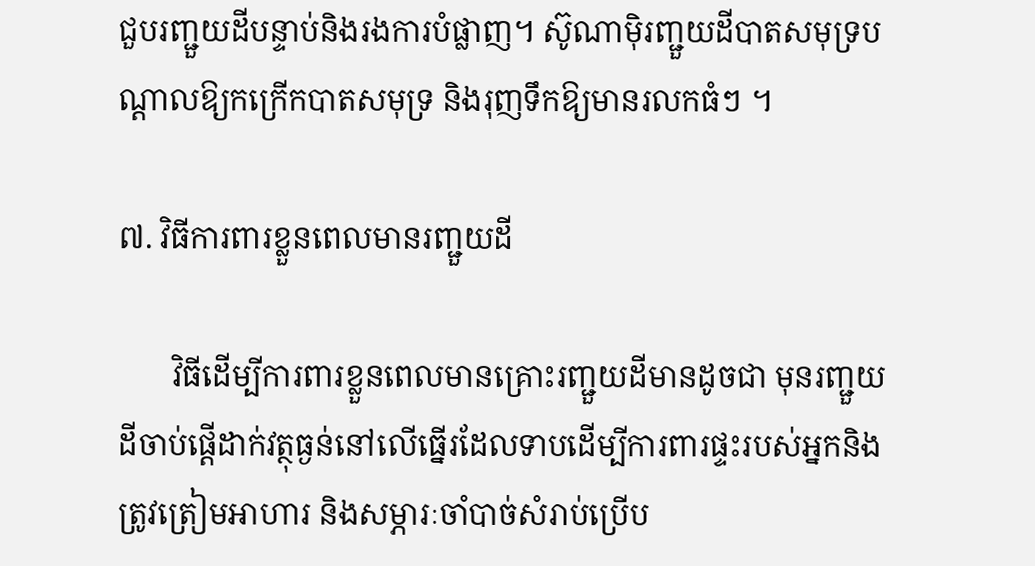ជួបរញ្ជួយដីបន្ទាប់និងរងការបំផ្លាញ។ ស៊ូណាម៉ិរញ្ជួយដីបាតសមុទ្របណ្ដាលឱ្យកក្រើកបាតសមុទ្រ និងរុញទឹកឱ្យមានរលកធំៗ ។

៧. វិធីការពារខ្លួនពេលមានរញ្ជួយដី

       វិធីដើម្បីការពារខ្លួនពេលមានគ្រោះរញ្ជួយដីមានដូចជា មុនរញ្ជួយដីចាប់ផ្តើដាក់វត្ថុធ្ងន់នៅលើធ្នើរដែលទាបដើម្បីការពារផ្ទះរបស់អ្នកនិងត្រូវត្រៀមអាហារ និងសម្ភារៈចាំបាច់សំរាប់ប្រើប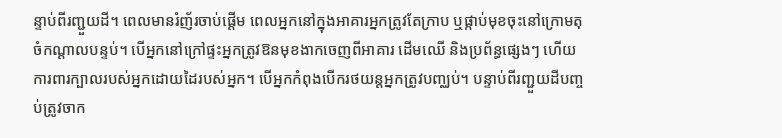ន្ទាប់ពីរញ្ជួយដី។ ពេលមានរំញ័រចាប់ផ្ដើម ពេលអ្នកនៅក្នុងអាគារអ្នកត្រូវតែក្រាប ឬផ្កាប់មុខចុះនៅក្រោមតុចំកណ្ដាលបន្ទប់។ បើអ្នកនៅក្រៅផ្ទះអ្នកត្រូវឱនមុខងាកចេញពីអាគារ ដើមឈើ និងប្រព័ន្ធផ្សេងៗ ហើយការពារក្បាលរបស់អ្នកដោយដៃរបស់អ្នក។ បើអ្នកកំពុងបើករថយន្តអ្នកត្រូវបញ្ឈប់។ បន្ទាប់ពីរញ្ជួយដីបញ្ចប់ត្រូវចាក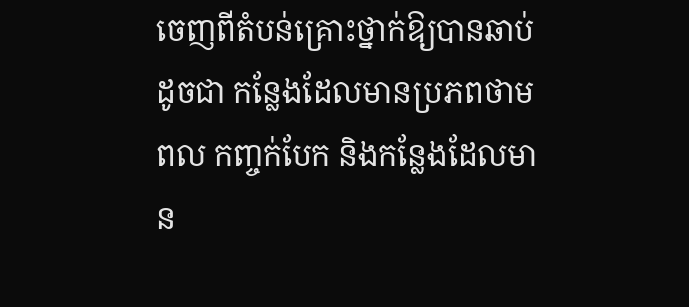ចេញពីតំបន់គ្រោះថ្នាក់ឱ្យបានឆាប់ដូចជា កន្លែងដែលមានប្រភពថាមពល កញ្ចក់បែក និងកន្លែងដែលមាន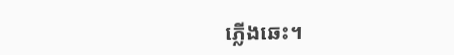ភ្លើងឆេះ។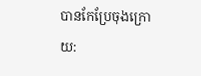បានកែប្រែចុងក្រោយ: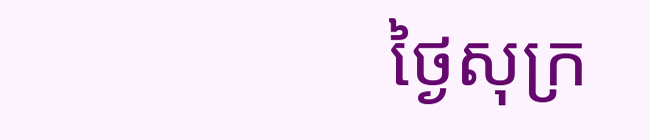ថ្ងៃសុក្រ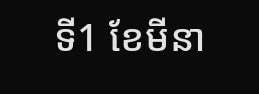ទី1 ខែមីនា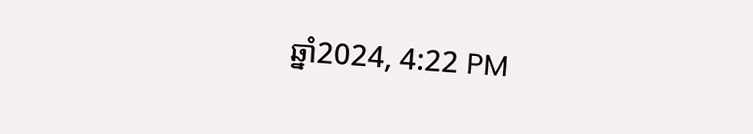ឆ្នាំ2024, 4:22 PM